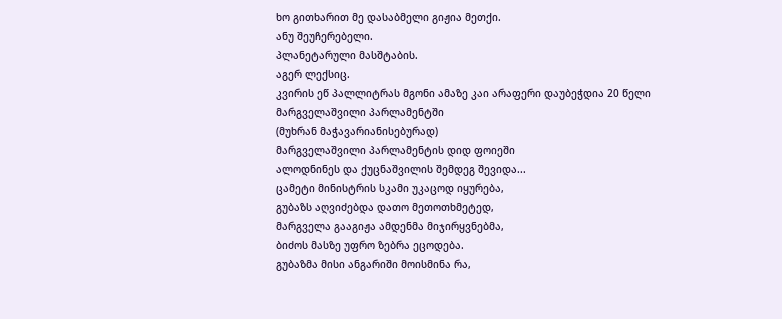ხო გითხარით მე დასაბმელი გიჟია მეთქი.
ანუ შეუჩერებელი.
პლანეტარული მასშტაბის.
აგერ ლექსიც.
კვირის ეწ პალლიტრას მგონი ამაზე კაი არაფერი დაუბეჭდია 20 წელი
მარგველაშვილი პარლამენტში
(მუხრან მაჭავარიანისებურად)
მარგველაშვილი პარლამენტის დიდ ფოიეში
ალოდნინეს და ქუცნაშვილის შემდეგ შევიდა...
ცამეტი მინისტრის სკამი უკაცოდ იყურება,
გუბაზს აღვიძებდა დათო მეთოთხმეტედ,
მარგველა გააგიჟა ამდენმა მიჯირყვნებმა,
ბიძოს მასზე უფრო ზებრა ეცოდება.
გუბაზმა მისი ანგარიში მოისმინა რა,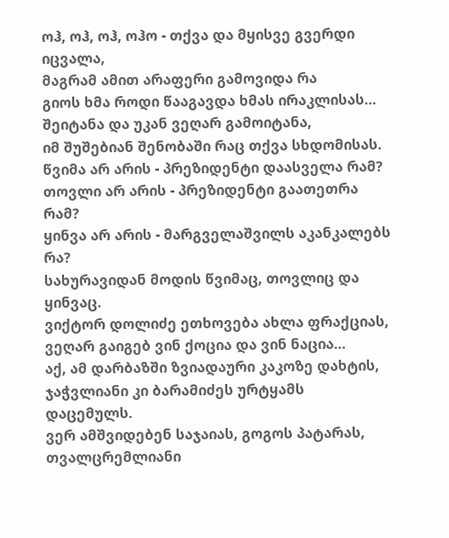ოჰ, ოჰ, ოჰ, ოჰო - თქვა და მყისვე გვერდი იცვალა,
მაგრამ ამით არაფერი გამოვიდა რა
გიოს ხმა როდი წააგავდა ხმას ირაკლისას...
შეიტანა და უკან ვეღარ გამოიტანა,
იმ შუშებიან შენობაში რაც თქვა სხდომისას.
წვიმა არ არის - პრეზიდენტი დაასველა რამ?
თოვლი არ არის - პრეზიდენტი გაათეთრა რამ?
ყინვა არ არის - მარგველაშვილს აკანკალებს რა?
სახურავიდან მოდის წვიმაც, თოვლიც და ყინვაც.
ვიქტორ დოლიძე ეთხოვება ახლა ფრაქციას,
ვეღარ გაიგებ ვინ ქოცია და ვინ ნაცია...
აქ, ამ დარბაზში ზვიადაური კაკოზე დახტის,
ჯაჭვლიანი კი ბარამიძეს ურტყამს დაცემულს.
ვერ ამშვიდებენ საჯაიას, გოგოს პატარას,
თვალცრემლიანი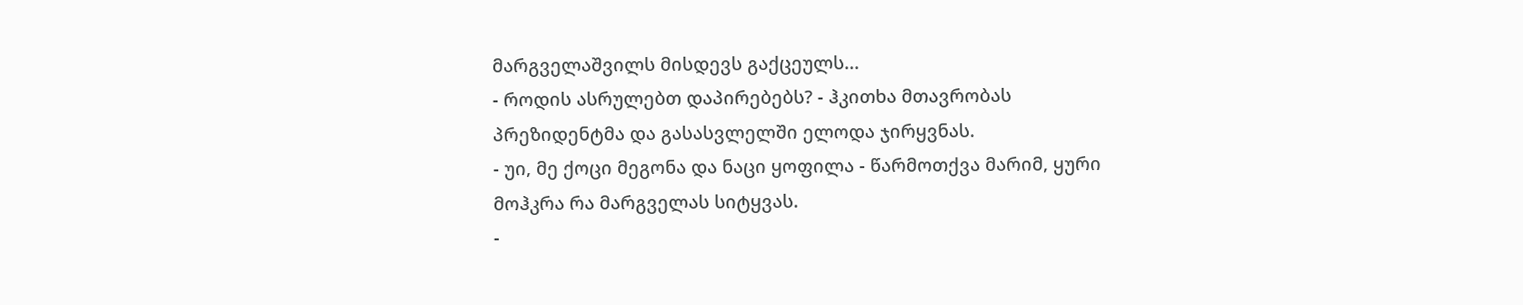მარგველაშვილს მისდევს გაქცეულს...
- როდის ასრულებთ დაპირებებს? - ჰკითხა მთავრობას პრეზიდენტმა და გასასვლელში ელოდა ჯირყვნას.
- უი, მე ქოცი მეგონა და ნაცი ყოფილა - წარმოთქვა მარიმ, ყური მოჰკრა რა მარგველას სიტყვას.
-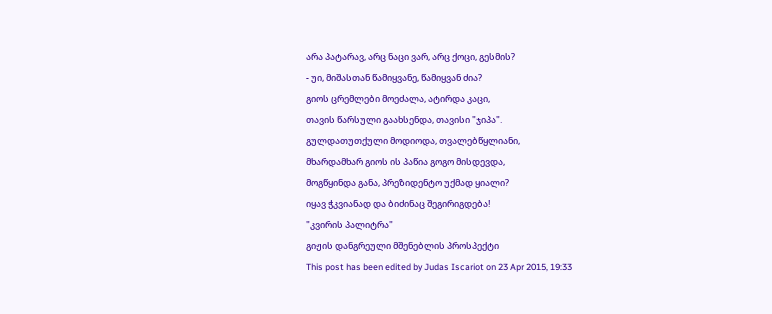არა პატარავ, არც ნაცი ვარ, არც ქოცი, გესმის?
- უი, მიშასთან წამიყვანე, წამიყვან ძია?
გიოს ცრემლები მოეძალა, ატირდა კაცი,
თავის წარსული გაახსენდა, თავისი "ჯიპა".
გულდათუთქული მოდიოდა, თვალებწყლიანი,
მხარდამხარ გიოს ის პაწია გოგო მისდევდა,
მოგწყინდა განა, პრეზიდენტო უქმად ყიალი?
იყავ ჭკვიანად და ბიძინაც შეგირიგდება!
"კვირის პალიტრა"
გიჟის დანგრეული მშენებლის პროსპექტი
This post has been edited by Judas Iscariot on 23 Apr 2015, 19:33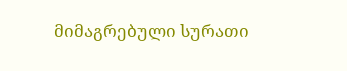მიმაგრებული სურათი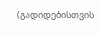(გადიდებისთვის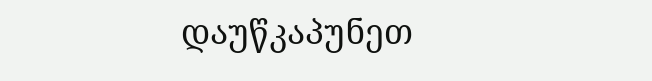დაუწკაპუნეთ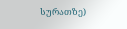სურათზე)